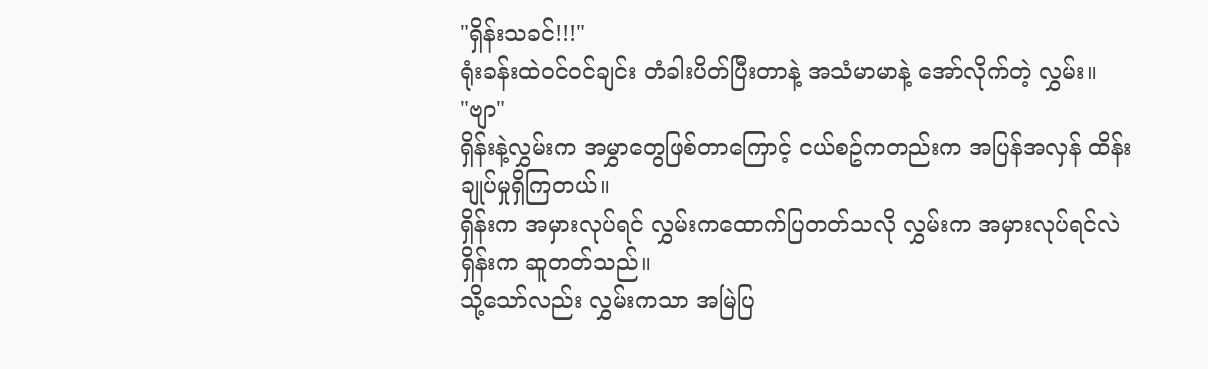"ရှိန်းသခင်!!!"
ရုံးခန်းထဲဝင်ဝင်ချင်း တံခါးပိတ်ပြီးတာနဲ့ အသံမာမာနဲ့ အော်လိုက်တဲ့ လွှမ်း။
"ဗျာ"
ရှိန်းနဲ့လွှမ်းက အမွှာတွေဖြစ်တာကြောင့် ငယ်စဥ်ကတည်းက အပြန်အလှန် ထိန်းချုပ်မှုရှိကြတယ်။
ရှိန်းက အမှားလုပ်ရင် လွှမ်းကထောက်ပြတတ်သလို လွှမ်းက အမှားလုပ်ရင်လဲ ရှိန်းက ဆူတတ်သည်။
သို့သော်လည်း လွှမ်းကသာ အမြဲပြ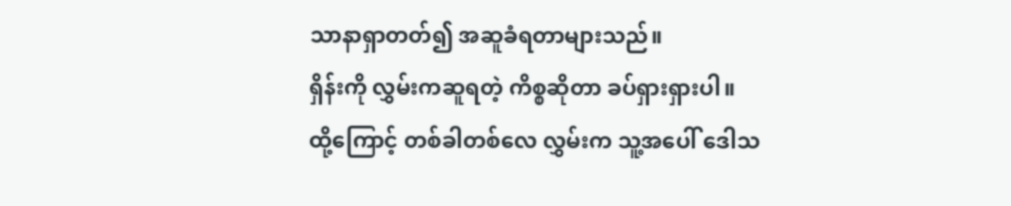သာနာရှာတတ်၍ အဆူခံရတာများသည်။
ရှိန်းကို လွှမ်းကဆူရတဲ့ ကိစ္စဆိုတာ ခပ်ရှားရှားပါ။
ထို့ကြောင့် တစ်ခါတစ်လေ လွှမ်းက သူ့အပေါ် ဒေါသ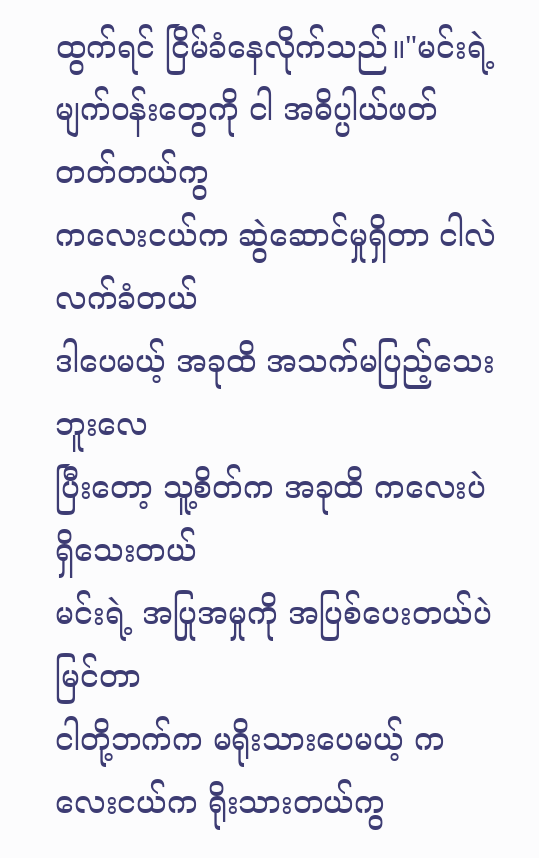ထွက်ရင် ငြိမ်ခံနေလိုက်သည်။"မင်းရဲ့ မျက်ဝန်းတွေကို ငါ အဓိပ္ပါယ်ဖတ်တတ်တယ်ကွ
ကလေးငယ်က ဆွဲဆောင်မှုရှိတာ ငါလဲ လက်ခံတယ်
ဒါပေမယ့် အခုထိ အသက်မပြည့်သေးဘူးလေ
ပြီးတော့ သူ့စိတ်က အခုထိ ကလေးပဲရှိသေးတယ်
မင်းရဲ့ အပြုအမှုကို အပြစ်ပေးတယ်ပဲမြင်တာ
ငါတို့ဘက်က မရိုးသားပေမယ့် ကလေးငယ်က ရိုးသားတယ်ကွ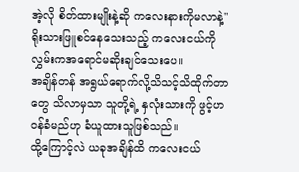အဲ့လို စိတ်ထားမျိုးနဲ့ဆို ကလေးနားကိုမလာနဲ့"ရိုးသားဖြူစင်နေသေးသည့် ကလေးငယ်ကို လွှမ်းကအရောင်မဆိုးချင်သေးပေ။
အချိန်တန် အရွယ်ရောက်လို့သိသင့်သိထိုက်တာတွေ သိလာမှသာ သူတို့ရဲ့ နှလုံးသားကို ဖွင့်ဟဝန်ခံမည်ဟု ခံယူထားသူဖြစ်သည်။
ထို့ကြောင့်လဲ ယခုအချိန်ထိ ကလေးငယ်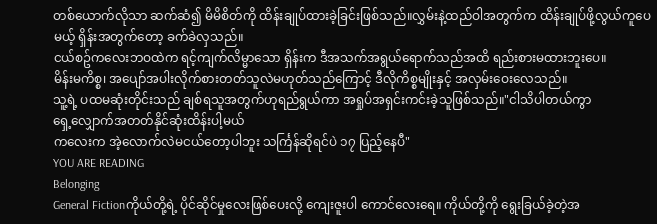တစ်ယောက်လိုသာ ဆက်ဆံ၍ မိမိစိတ်ကို ထိန်းချုပ်ထားခဲ့ခြင်းဖြစ်သည်။လွှမ်းနဲ့ထည်ဝါအတွက်က ထိန်းချုပ်ဖို့လွယ်ကူပေမယ့် ရှိန်းအတွက်တော့ ခက်ခဲလှသည်။
ငယ်စဥ်ကလေးဘဝထဲက ရင့်ကျက်လိမ္မာသော ရှိန်းက ဒီအသက်အရွယ်ရောက်သည်အထိ ရည်းစားမထားဘူးပေ။
မိန်းမကိစ္စ၊ အပျော်အပါးလိုက်စားတတ်သူလဲမဟုတ်သည်ကြောင့် ဒီလိုကိစ္စမျိုးနှင့် အလှမ်းဝေးလေသည်။
သူ့ရဲ့ ပထမဆုံးတိုင်းသည် ချစ်ရသူအတွက်ဟုရည်ရွယ်ကာ အရှုပ်အရှင်းကင်းခဲ့သူဖြစ်သည်။"ငါသိပါတယ်ကွာ
ရှေ့လျှောက်အတတ်နိုင်ဆုံးထိန်းပါ့မယ်
ကလေးက အဲ့လောက်လဲမငယ်တော့ပါဘူး သင်္ကြန်ဆိုရင်ပဲ ၁၇ ပြည့်နေပီ"
YOU ARE READING
Belonging
General Fictionကိုယ်တို့ရဲ့ ပိုင်ဆိုင်မှုလေးဖြစ်ပေးလို့ ကျေးဇူးပါ ကောင်လေးရေ။ ကိုယ်တို့ကို ရွေးခြယ်ခဲ့တဲ့အ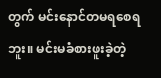တွက် မင်းနောင်တမရစေရဘူး။ မင်းမခံစားဖူးခဲ့တဲ့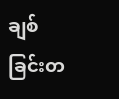ချစ်ခြင်းတ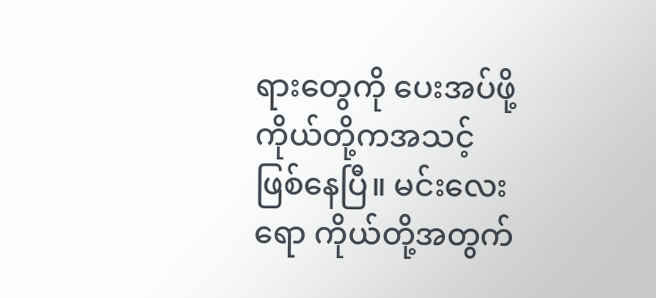ရားတွေကို ပေးအပ်ဖို့ ကိုယ်တို့ကအသင့်ဖြစ်နေပြီ။ မင်းလေးရော ကိုယ်တို့အတွက်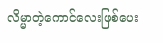လိမ္မာတဲ့ကောင်လေးဖြစ်ပေး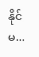နိုင်မ...